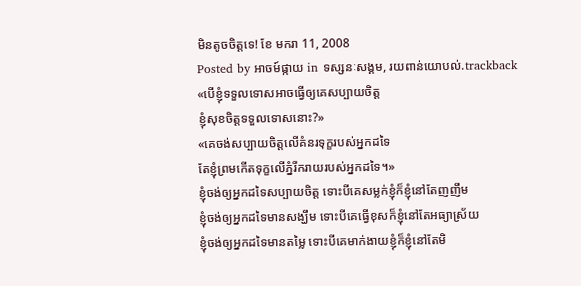មិនតូចចិត្តទេ! ខែ មករា 11, 2008
Posted by អាចម៍ផ្កាយ in ទស្សនៈសង្គម, រយពាន់យោបល់.trackback
«បើខ្ញុំទទួលទោសអាចធ្វើឲ្យគេសប្បាយចិត្ត
ខ្ញុំសុខចិត្តទទួលទោសនោះ?»
«គេចង់សប្បាយចិត្តលើគំនរទុក្ខរបស់អ្នកដទៃ
តែខ្ញុំព្រមកើតទុក្ខលើភ្នំរីករាយរបស់អ្នកដទៃ។»
ខ្ញុំចង់ឲ្យអ្នកដទៃសប្បាយចិត្ត ទោះបីគេសម្លក់ខ្ញុំក៏ខ្ញុំនៅតែញញឹម
ខ្ញុំចង់ឲ្យអ្នកដទៃមានសង្ឃឹម ទោះបីគេធ្វើខុសក៏ខ្ញុំនៅតែអធ្យាស្រ័យ
ខ្ញុំចង់ឲ្យអ្នកដទៃមានតម្លៃ ទោះបីគេមាក់ងាយខ្ញុំក៏ខ្ញុំនៅតែមិ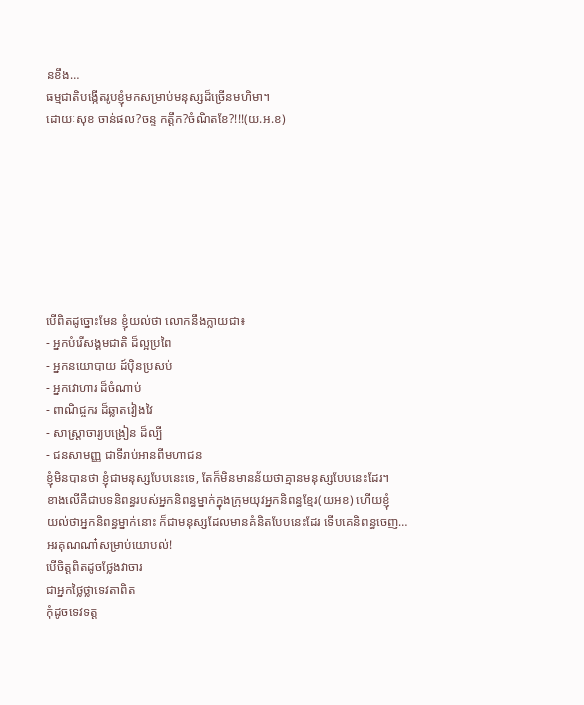នខឹង…
ធម្មជាតិបង្កើតរូបខ្ញុំមកសម្រាប់មនុស្សដ៏ច្រើនមហិមា។
ដោយៈសុខ ចាន់ផល?ចន្ទ កត្តឹក?ចំណិតខែ?!!!(យ.អ.ខ)








បើពិតដូច្នោះមែន ខ្ញុំយល់ថា លោកនឹងក្លាយជា៖
- អ្នកបំរើសង្គមជាតិ ដ៏ល្អប្រពៃ
- អ្នកនយោបាយ ដ៍ប៉ិនប្រសប់
- អ្នកវោហារ ដ៏ចំណាប់
- ពាណិជ្ចករ ដ៏ឆ្លាតវៀងវៃ
- សាស្រ្តាចារ្យបង្រៀន ដ៏ល្បី
- ជនសាមញ្ញ ជាទីរាប់អានពីមហាជន
ខ្ញុំមិនបានថា ខ្ញុំជាមនុស្សបែបនេះទេ, តែក៏មិនមានន័យថាគ្មានមនុស្សបែបនេះដែរ។
ខាងលើគឺជាបទនិពន្ធរបស់អ្នកនិពន្ធម្នាក់ក្នុងក្រុមយុវអ្នកនិពន្ធខ្មែរ(យអខ) ហើយខ្ញុំ
យល់ថាអ្នកនិពន្ធម្នាក់នោះ ក៏ជាមនុស្សដែលមានគំនិតបែបនេះដែរ ទើបគេនិពន្ធចេញ…
អរគុណណា៎សម្រាប់យោបល់!
បើចិត្តពិតដូចថ្លែងវាចារ
ជាអ្នកថ្លៃថ្លាទេវតាពិត
កុំដូចទេវទត្ត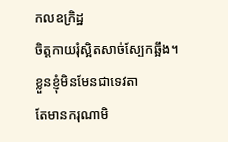កលឧក្រិដ្ឋ
ចិត្តកាយរុំស្អិតសាច់ស្បែកឆ្អឹង។
ខ្លួនខ្ញុំមិនមែនជាទេវតា
តែមានករុណាមិ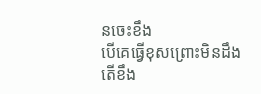នចេះខឹង
បើគេធ្វើខុសព្រោះមិនដឹង
តើខឹង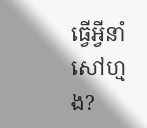ធ្វើអ្វីនាំសៅហ្មង?